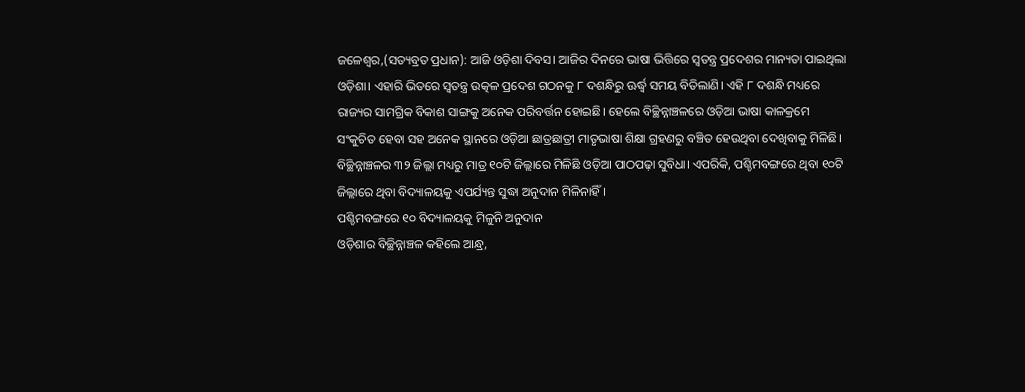ଜଳେଶ୍ବର,(ସତ୍ୟବ୍ରତ ପ୍ରଧାନ): ଆଜି ଓଡ଼ିଶା ଦିବସ। ଆଜିର ଦିନରେ ଭାଷା ଭିତ୍ତିରେ ସ୍ବତନ୍ତ୍ର ପ୍ରଦେଶର ମାନ୍ୟତା ପାଇଥିଲା ଓଡ଼ିଶା। ଏହାରି ଭିତରେ ସ୍ବତନ୍ତ୍ର ଉତ୍କଳ ପ୍ରଦେଶ ଗଠନକୁ ୮ ଦଶନ୍ଧିରୁ ଊର୍ଦ୍ଧ୍ବ ସମୟ ବିତିଲାଣି। ଏହି ୮ ଦଶନ୍ଧି ମଧ୍ୟରେ ରାଜ୍ୟର ସାମଗ୍ରିକ ବିକାଶ ସାଙ୍ଗକୁ ଅନେକ ପରିବର୍ତ୍ତନ ହୋଇଛି। ହେଲେ ବିଚ୍ଛିନ୍ନାଞ୍ଚଳରେ ଓଡ଼ିଆ ଭାଷା କାଳକ୍ରମେ ସଂକୁଚିତ ହେବା ସହ ଅନେକ ସ୍ଥାନରେ ଓଡ଼ିଆ ଛାତ୍ରଛାତ୍ରୀ ମାତୃଭାଷା ଶିକ୍ଷା ଗ୍ରହଣରୁ ବଞ୍ଚିତ ହେଉଥିବା ଦେଖିବାକୁ ମିଳିଛି। ବିଚ୍ଛିନ୍ନାଞ୍ଚଳର ୩୨ ଜିଲ୍ଲା ମଧ୍ୟରୁ ମାତ୍ର ୧୦ଟି ଜିଲ୍ଲାରେ ମିଳିଛି ଓଡ଼ିଆ ପାଠପଢ଼ା ସୁବିଧା। ଏପରିକି, ପଶ୍ଚିମବଙ୍ଗରେ ଥିବା ୧୦ଟି ଜିଲ୍ଲାରେ ଥିବା ବିଦ୍ୟାଳୟକୁ ଏପର୍ଯ୍ୟନ୍ତ ସୁଦ୍ଧା ଅନୁଦାନ ମିଳିନାହିଁ।
ପଶ୍ଚିମବଙ୍ଗରେ ୧୦ ବିଦ୍ୟାଳୟକୁ ମିଳୁନି ଅନୁଦାନ
ଓଡ଼ିଶାର ବିଚ୍ଛିନ୍ନାଞ୍ଚଳ କହିଲେ ଆନ୍ଧ୍ର,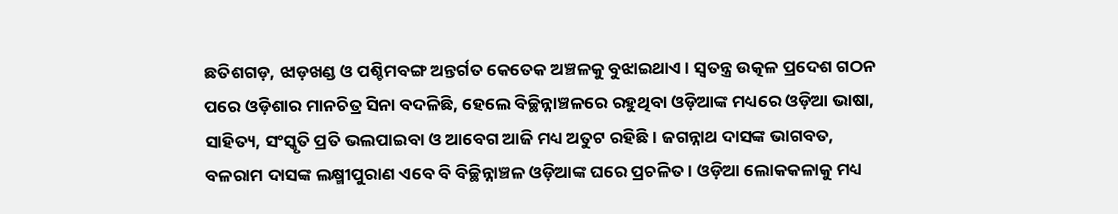ଛତିଶଗଡ଼, ଝାଡ଼ଖଣ୍ଡ ଓ ପଶ୍ଚିମବଙ୍ଗ ଅନ୍ତର୍ଗତ କେତେକ ଅଞ୍ଚଳକୁ ବୁଝାଇଥାଏ। ସ୍ବତନ୍ତ୍ର ଉତ୍କଳ ପ୍ରଦେଶ ଗଠନ ପରେ ଓଡ଼ିଶାର ମାନଚିତ୍ର ସିନା ବଦଳିଛି, ହେଲେ ବିଚ୍ଛିନ୍ନାଞ୍ଚଳରେ ରହୁଥିବା ଓଡ଼ିଆଙ୍କ ମଧ୍ୟରେ ଓଡ଼ିଆ ଭାଷା, ସାହିତ୍ୟ, ସଂସ୍କୃତି ପ୍ରତି ଭଲପାଇବା ଓ ଆବେଗ ଆଜି ମଧ୍ୟ ଅତୁଟ ରହିଛି। ଜଗନ୍ନାଥ ଦାସଙ୍କ ଭାଗବତ, ବଳରାମ ଦାସଙ୍କ ଲକ୍ଷ୍ମୀପୁରାଣ ଏବେ ବି ବିଚ୍ଛିନ୍ନାଞ୍ଚଳ ଓଡ଼ିଆଙ୍କ ଘରେ ପ୍ରଚଳିତ। ଓଡ଼ିଆ ଲୋକକଳାକୁ ମଧ୍ୟ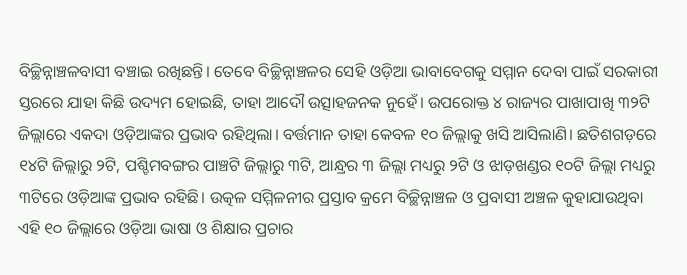ବିଚ୍ଛିନ୍ନାଞ୍ଚଳବାସୀ ବଞ୍ଚାଇ ରଖିଛନ୍ତି। ତେବେ ବିଚ୍ଛିନ୍ନାଞ୍ଚଳର ସେହି ଓଡ଼ିଆ ଭାବାବେଗକୁ ସମ୍ମାନ ଦେବା ପାଇଁ ସରକାରୀ ସ୍ତରରେ ଯାହା କିଛି ଉଦ୍ୟମ ହୋଇଛି, ତାହା ଆଦୌ ଉତ୍ସାହଜନକ ନୁହେଁ। ଉପରୋକ୍ତ ୪ ରାଜ୍ୟର ପାଖାପାଖି ୩୨ଟି ଜିଲ୍ଲାରେ ଏକଦା ଓଡ଼ିଆଙ୍କର ପ୍ରଭାବ ରହିଥିଲା। ବର୍ତ୍ତମାନ ତାହା କେବଳ ୧୦ ଜିଲ୍ଲାକୁ ଖସି ଆସିଲାଣି। ଛତିଶଗଡ଼ରେ ୧୪ଟି ଜିଲ୍ଲାରୁ ୨ଟି, ପଶ୍ଚିମବଙ୍ଗର ପାଞ୍ଚଟି ଜିଲ୍ଲାରୁ ୩ଟି, ଆନ୍ଧ୍ରର ୩ ଜିଲ୍ଲା ମଧ୍ୟରୁ ୨ଟି ଓ ଝାଡ଼ଖଣ୍ଡର ୧୦ଟି ଜିଲ୍ଲା ମଧ୍ୟରୁ ୩ଟିରେ ଓଡ଼ିଆଙ୍କ ପ୍ରଭାବ ରହିଛି। ଉତ୍କଳ ସମ୍ମିଳନୀର ପ୍ରସ୍ତାବ କ୍ରମେ ବିଚ୍ଛିନ୍ନାଞ୍ଚଳ ଓ ପ୍ରବାସୀ ଅଞ୍ଚଳ କୁହାଯାଉଥିବା ଏହି ୧୦ ଜିଲ୍ଲାରେ ଓଡ଼ିଆ ଭାଷା ଓ ଶିକ୍ଷାର ପ୍ରଚାର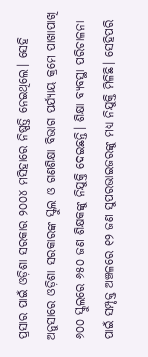ପ୍ରସାର ପାଇଁ ଓଡ଼ିଶା ସରକାର ୨୦୦୪ ମସିହାରେ ନିଷ୍ପତ୍ତି ନେଇଥିଲେ। ସେହି ଅନୁସାରେ ଓଡ଼ିଶା ସରକାରଙ୍କ ସ୍କୁଲ ଓ ଗଣଶିକ୍ଷା ବିଭାଗ ପର୍ଯ୍ୟାୟ କ୍ରମେ ପାଖାପାଖି ୬୦୦ ସ୍କୁଲରେ ୬୫୦ ଜଣ ଶିକ୍ଷକଙ୍କୁ ନିଯୁକ୍ତି ଦେଇଛନ୍ତି। ଶିକ୍ଷା ବ୍ୟବସ୍ଥା ପରିଚାଳନା ପାଇଁ ସମ୍ପୃକ୍ତ ଅଞ୍ଚଳରେ ୧୨ ଜଣ ସୁପରଭାଇଜରଙ୍କୁ ମଧ୍ୟ ନିଯୁକ୍ତି ମିଳିଛି। ସେହିପରି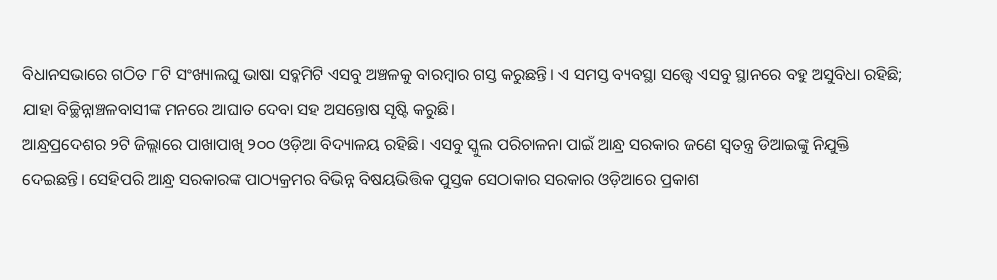ବିଧାନସଭାରେ ଗଠିତ ୮ଟି ସଂଖ୍ୟାଲଘୁ ଭାଷା ସବ୍କମିଟି ଏସବୁ ଅଞ୍ଚଳକୁ ବାରମ୍ବାର ଗସ୍ତ କରୁଛନ୍ତି। ଏ ସମସ୍ତ ବ୍ୟବସ୍ଥା ସତ୍ତ୍ୱେ ଏସବୁ ସ୍ଥାନରେ ବହୁ ଅସୁବିଧା ରହିଛି; ଯାହା ବିଚ୍ଛିନ୍ନାଞ୍ଚଳବାସୀଙ୍କ ମନରେ ଆଘାତ ଦେବା ସହ ଅସନ୍ତୋଷ ସୃଷ୍ଟି କରୁଛି।
ଆନ୍ଧ୍ରପ୍ରଦେଶର ୨ଟି ଜିଲ୍ଲାରେ ପାଖାପାଖି ୨୦୦ ଓଡ଼ିଆ ବିଦ୍ୟାଳୟ ରହିଛି। ଏସବୁ ସ୍କୁଲ ପରିଚାଳନା ପାଇଁ ଆନ୍ଧ୍ର ସରକାର ଜଣେ ସ୍ବତନ୍ତ୍ର ଡିଆଇଙ୍କୁ ନିଯୁକ୍ତି ଦେଇଛନ୍ତି। ସେହିପରି ଆନ୍ଧ୍ର ସରକାରଙ୍କ ପାଠ୍ୟକ୍ରମର ବିଭିନ୍ନ ବିଷୟଭିତ୍ତିକ ପୁସ୍ତକ ସେଠାକାର ସରକାର ଓଡ଼ିଆରେ ପ୍ରକାଶ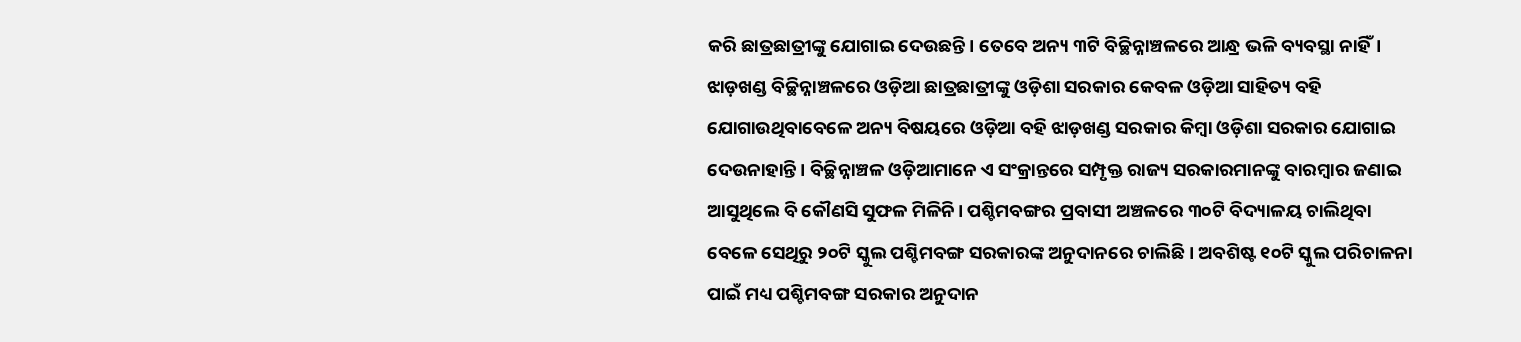କରି ଛାତ୍ରଛାତ୍ରୀଙ୍କୁ ଯୋଗାଇ ଦେଉଛନ୍ତି। ତେବେ ଅନ୍ୟ ୩ଟି ବିଚ୍ଛିନ୍ନାଞ୍ଚଳରେ ଆନ୍ଧ୍ର ଭଳି ବ୍ୟବସ୍ଥା ନାହିଁ। ଝାଡ଼ଖଣ୍ଡ ବିଚ୍ଛିନ୍ନାଞ୍ଚଳରେ ଓଡ଼ିଆ ଛାତ୍ରଛାତ୍ରୀଙ୍କୁ ଓଡ଼ିଶା ସରକାର କେବଳ ଓଡ଼ିଆ ସାହିତ୍ୟ ବହି ଯୋଗାଉଥିବାବେଳେ ଅନ୍ୟ ବିଷୟରେ ଓଡ଼ିଆ ବହି ଝାଡ଼ଖଣ୍ଡ ସରକାର କିମ୍ବା ଓଡ଼ିଶା ସରକାର ଯୋଗାଇ ଦେଉନାହାନ୍ତି। ବିଚ୍ଛିନ୍ନାଞ୍ଚଳ ଓଡ଼ିଆମାନେ ଏ ସଂକ୍ରାନ୍ତରେ ସମ୍ପୃକ୍ତ ରାଜ୍ୟ ସରକାରମାନଙ୍କୁ ବାରମ୍ବାର ଜଣାଇ ଆସୁଥିଲେ ବି କୌଣସି ସୁଫଳ ମିଳିନି। ପଶ୍ଚିମବଙ୍ଗର ପ୍ରବାସୀ ଅଞ୍ଚଳରେ ୩୦ଟି ବିଦ୍ୟାଳୟ ଚାଲିଥିବା ବେଳେ ସେଥିରୁ ୨୦ଟି ସ୍କୁଲ ପଶ୍ଚିମବଙ୍ଗ ସରକାରଙ୍କ ଅନୁଦାନରେ ଚାଲିଛି। ଅବଶିଷ୍ଟ ୧୦ଟି ସ୍କୁଲ ପରିଚାଳନା ପାଇଁ ମଧ୍ୟ ପଶ୍ଚିମବଙ୍ଗ ସରକାର ଅନୁଦାନ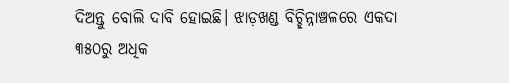ଦିଅନ୍ତୁ ବୋଲି ଦାବି ହୋଇଛି। ଝାଡ଼ଖଣ୍ଡ ବିଚ୍ଛିନ୍ନାଞ୍ଚଳରେ ଏକଦା ୩୫୦ରୁ ଅଧିକ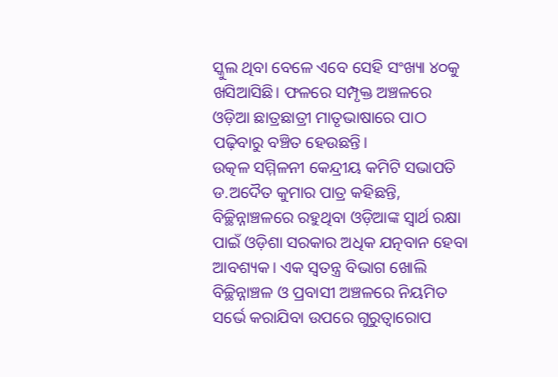ସ୍କୁଲ ଥିବା ବେଳେ ଏବେ ସେହି ସଂଖ୍ୟା ୪୦କୁ ଖସିଆସିଛି। ଫଳରେ ସମ୍ପୃକ୍ତ ଅଞ୍ଚଳରେ ଓଡ଼ିଆ ଛାତ୍ରଛାତ୍ରୀ ମାତୃଭାଷାରେ ପାଠ ପଢ଼ିବାରୁ ବଞ୍ଚିତ ହେଉଛନ୍ତି।
ଉତ୍କଳ ସମ୍ମିଳନୀ କେନ୍ଦ୍ରୀୟ କମିଟି ସଭାପତି ଡ.ଅଦୈତ କୁମାର ପାତ୍ର କହିଛନ୍ତି, ବିଚ୍ଛିନ୍ନାଞ୍ଚଳରେ ରହୁଥିବା ଓଡ଼ିଆଙ୍କ ସ୍ବାର୍ଥ ରକ୍ଷା ପାଇଁ ଓଡ଼ିଶା ସରକାର ଅଧିକ ଯତ୍ନବାନ ହେବା ଆବଶ୍ୟକ। ଏକ ସ୍ବତନ୍ତ୍ର ବିଭାଗ ଖୋଲି ବିଚ୍ଛିନ୍ନାଞ୍ଚଳ ଓ ପ୍ରବାସୀ ଅଞ୍ଚଳରେ ନିୟମିତ ସର୍ଭେ କରାଯିବା ଉପରେ ଗୁରୁତ୍ବାରୋପ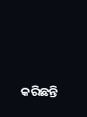କରିଛନ୍ତି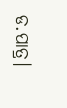ଡ.ପାତ୍ର।